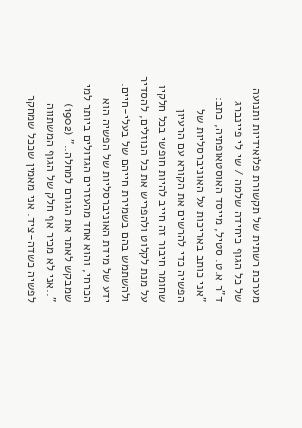מערכת רשתית של תקשורת פלואידיות ותנועה של כל הגוף כיחידה שלמה / שי לי פיינברג
ד"ר א.ט. סטיל, מייסד האוסטאופתיה, כתב:
"אני כותב באריכות על האוניברסליות של הפשיה כדי להרשים את הקורא עם הרעיון שחומר חיבור זה חייב להיות חופשי בכל חלקיו על מנת לקלוט ולהפריש את כל הנוזלים, להסדיר ולהשתמש בהם בשמירת חייהם של בעלי-חיים. ידע של מידת האוניברסליות של הפשיה הוא הכרחי, והוא אחד מהעזרים הגדולים ביותר למי שמבקש לאתר את הגורם למחלה.." (1902)
"..אני לא מכיר אף חלק של הגוף המשתווה לפשיה כשדה-ציד. אני מאמין שככל שמחקר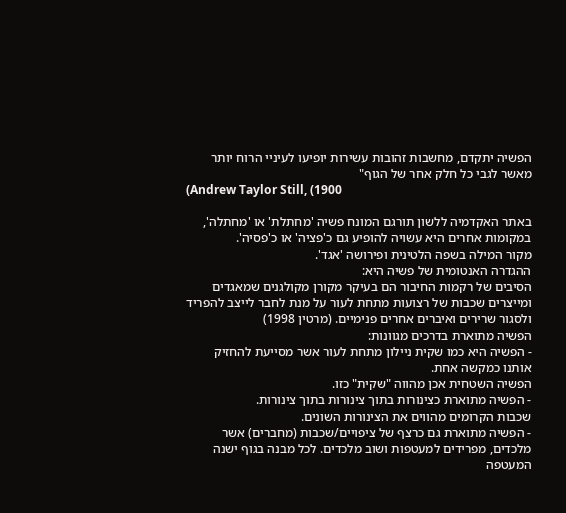הפשיה יתקדם, מחשבות זהובות עשירות יופיעו לעיניי הרוח יותר מאשר לגבי כל חלק אחר של הגוף"
(Andrew Taylor Still, (1900

באתר האקדמיה ללשון תורגם המונח פשיה 'מחתלת' או 'מחתלה', במקומות אחרים היא עשויה להופיע גם כ'פציה' או כ'פסיה'.
מקור המילה בשפה הלטינית ופירושה 'אגד'.
ההגדרה האנטומית של פשיה היא:
הסיבים של רקמות החיבור הם בעיקר מקורן מקולגנים שמאגדים ומייצרים שכבות של רצועות מתחת לעור על מנת לחבר לייצב להפריד ולסגור שרירים ואיברים אחרים פנימיים. (מרטין 1998)
הפשיה מתוארת בדרכים מגוונות:
- הפשיה היא כמו שקית ניילון מתחת לעור אשר מסייעת להחזיק אותנו כמקשה אחת.
הפשיה השטחית אכן מהווה "שקית" כזו.
- הפשיה מתוארת כצינורות בתוך צינורות בתוך צינורות.
שכבות הקרומים מהווים את הצינורות השונים.
- הפשיה מתוארת גם כרצף של ציפויים/שכבות (מחברים) אשר מלכדים, מפרידים למעטפות ושוב מלכדים. לכל מבנה בגוף ישנה המעטפה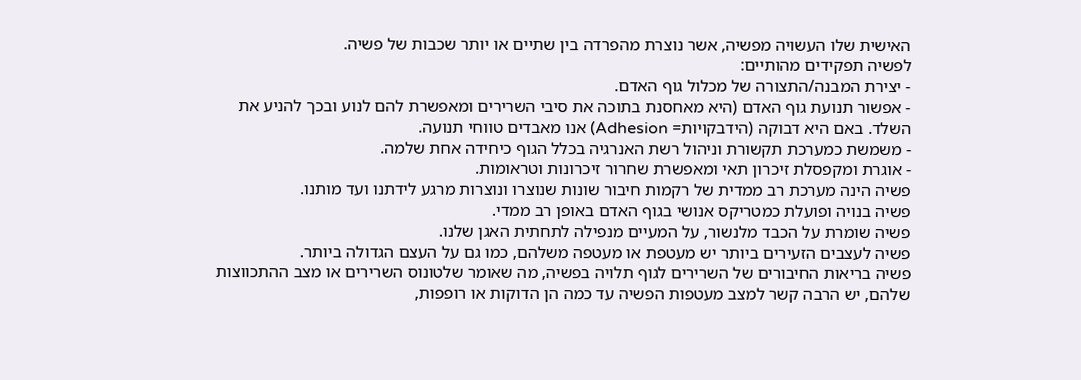האישית שלו העשויה מפשיה, אשר נוצרת מהפרדה בין שתיים או יותר שכבות של פשיה.
לפשיה תפקידים מהותיים:
- יצירת המבנה/התצורה של מכלול גוף האדם.
- אפשור תנועת גוף האדם (היא מאחסנת בתוכה את סיבי השרירים ומאפשרת להם לנוע ובכך להניע את השלד. באם היא דבוקה (הידבקויות= Adhesion) אנו מאבדים טווחי תנועה.
- משמשת כמערכת תקשורת וניהול רשת האנרגיה בכלל הגוף כיחידה אחת שלמה.
- אוגרת ומקפסלת זיכרון תאי ומאפשרת שחרור זיכרונות וטראומות.
פשיה הינה מערכת רב ממדית של רקמות חיבור שונות שנוצרו ונוצרות מרגע לידתנו ועד מותנו.
פשיה בנויה ופועלת כמטריקס אנושי בגוף האדם באופן רב ממדי.
פשיה שומרת על הכבד מלנשור, על המעיים מנפילה לתחתית האגן שלנו.
פשיה לעצבים הזעירים ביותר יש מעטפת או מעטפה משלהם, כמו גם על העצם הגדולה ביותר.
פשיה בריאות החיבורים של השרירים לגוף תלויה בפשיה, מה שאומר שלטונוס השרירים או מצב ההתכווצות שלהם, יש הרבה קשר למצב מעטפות הפשיה עד כמה הן הדוקות או רופפות,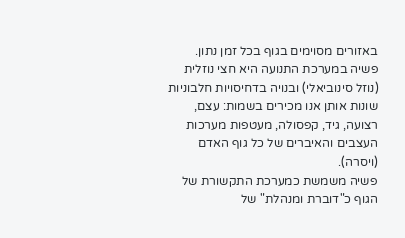באזורים מסוימים בגוף בכל זמן נתון.
פשיה במערכת התנועה היא חצי נוזלית (נוזל סינוביאלי) ובנויה בדחיסויות חלבוניות שונות אותן אנו מכירים בשמות: עצם, רצועה, גיד, קפסולה, מעטפות מערכות העצבים והאיברים של כל גוף האדם (ויסרה).
פשיה משמשת כמערכת התקשורת של הגוף כ"דוברת ומנהלת" של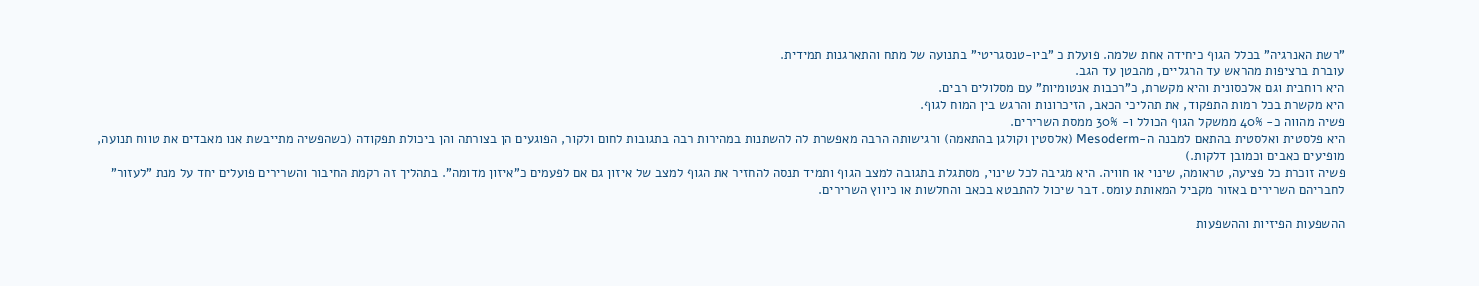"רשת האנרגיה" בכלל הגוף כיחידה אחת שלמה. פועלת כ "ביו-טנסגריטי" בתנועה של מתח והתארגנות תמידית.
עוברת ברציפות מהראש עד הרגליים, מהבטן עד הגב.
היא רוחבית וגם אלכסונית והיא מקשרת, כ"רכבות אנטומיות" עם מסלולים רבים.
היא מקשרת בכל רמות התפקוד, את תהליכי הכאב, הזיכרונות והרגש בין המוח לגוף.
פשיה מהווה כ- 40% ממשקל הגוף הכולל ו- 30% ממסת השרירים.
היא פלסטית ואלסטית בהתאם למבנה ה-Mesoderm (אלסטין וקולגן בהתאמה) ורגישותה הרבה מאפשרת לה להשתנות במהירות רבה בתגובות לחום ולקור, הפוגעים הן בצורתה והן ביכולת תפקודה (כשהפשיה מתייבשת אנו מאבדים את טווח תנועה, מופיעים כאבים וכמובן דלקות.)
פשיה זוכרת כל פציעה, טראומה, שינוי או חוויה. היא מגיבה לכל שינוי, מסתגלת בתגובה למצב הגוף ותמיד תנסה להחזיר את הגוף למצב של איזון גם אם לפעמים כ"איזון מדומה". בתהליך זה רקמת החיבור והשרירים פועלים יחד על מנת "לעזור" לחבריהם השרירים באזור מקביל המאותת עומס. דבר שיכול להתבטא בכאב והחלשות או כיווץ השרירים.

ההשפעות הפיזיות וההשפעות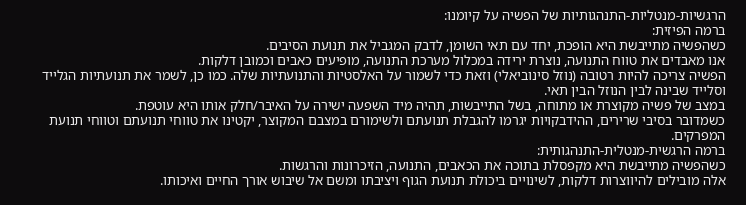הרגשיות-מנטליות-התנהגותיות של הפשיה על קיומנו:
ברמה הפיזית:
כשהפשיה מתייבשת היא הופכת, יחד עם תאי השומן, לדבק המגביל את תנועת הסיבים.
אנו מאבדים את טווח התנועה, נוצרת ירידה במכלול מערכת התנועה, מופיעים כאבים וכמובן דלקות.
הפשיה צריכה להיות רטובה (נוזל סינוביאלי) וזאת כדי לשמור על האלסטיות והתנועתיות שלה. כמו כן, לשמר את תנועתיות הגלייד וסלייד שבינה לבין הנוזל הבין תאי.
במצב של פשיה מקוצרת או מתוחה, בשל התייבשות, תהיה מיד השפעה ישירה על האיבר/חלק אותו היא עוטפת.
כשמדובר בסיבי שרירים, ההידבקויות יגרמו להגבלת תנועתם ולשימורם במצבם המקוצר, יקטינו את טווחי תנועתם וטווחי תנועת המפרקים.
ברמה הרגשית-מנטלית-התנהגותית:
כשהפשיה מתייבשת היא מקפסלת בתוכה את הכאבים, התנועה, הזיכרונות והרגשות.
אלה מובילים להיווצרות דלקות, לשינויים ביכולת תנועת הגוף ויציבתו ומשם אל שיבוש אורך החיים ואיכותו.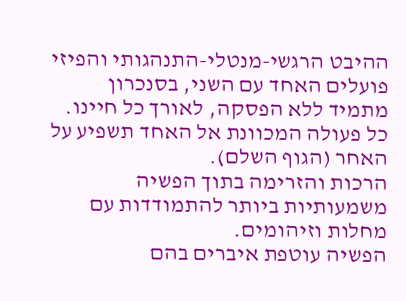ההיבט הרגשי-מנטלי-התנהגותי והפיזי פועלים האחד עם השני, בסנכרון מתמיד ללא הפסקה, לאורך כל חיינו. כל פעולה המכוונת אל האחד תשפיע על האחר (הגוף השלם).
הרכות והזרימה בתוך הפשיה משמעותיות ביותר להתמודדות עם מחלות וזיהומים.
הפשיה עוטפת איברים בהם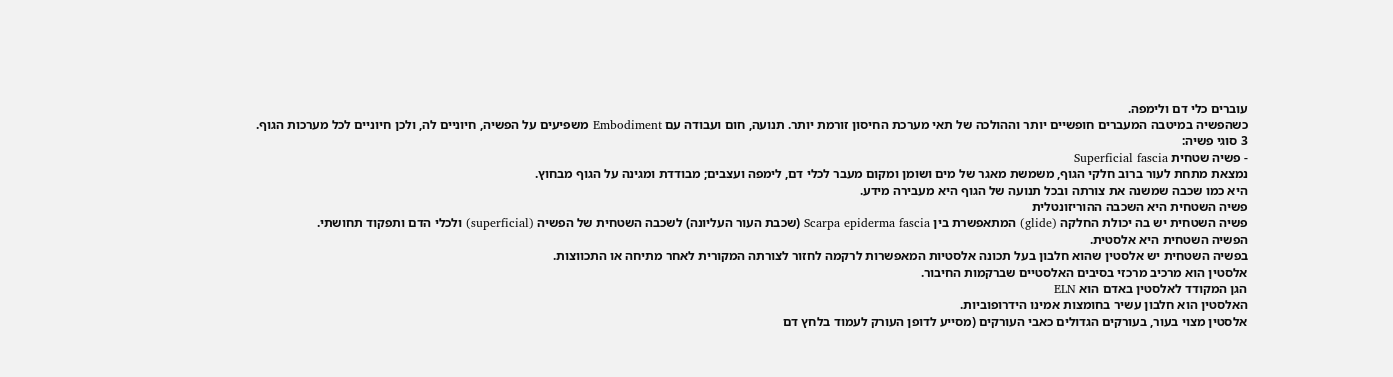עוברים כלי דם ולימפה.
כשהפשיה במיטבה המעברים חופשיים יותר וההולכה של תאי מערכת החיסון זורמת יותר. תנועה, חום ועבודה עם Embodiment משפיעים על הפשיה, חיוניים לה, ולכן חיוניים לכל מערכות הגוף.
3 סוגי פשיה:
- פשיה שטחית Superficial fascia
נמצאת מתחת לעור ברוב חלקי הגוף, משמשת מאגר של מים ושומן ומקום מעבר לכלי דם, לימפה ועצבים; מבודדת ומגינה על הגוף מבחוץ.
היא כמו שכבה שמשנה את צורתה ובכל תנועה של הגוף היא מעבירה מידע.
פשיה השטחית היא השכבה ההוריזונטלית
פשיה השטחית יש בה יכולת החלקה (glide) המתאפשרת בין Scarpa epiderma fascia (שכבת העור העליונה) לשכבה השטחית של הפשיה (superficial) ולכלי הדם ותפקוד תחושתי.
הפשיה השטחית היא אלסטית.
בפשיה השטחית יש אלסטין שהוא חלבון בעל תכונה אלסטיות המאפשרות לרקמה לחזור לצורתה המקורית לאחר מתיחה או התכווצות.
אלסטין הוא מרכיב מרכזי בסיבים האלסטיים שברקמות החיבור.
הגן המקודד לאלסטין באדם הוא ELN
האלסטין הוא חלבון עשיר בחומצות אמינו הידרופוביות.
אלסטין מצוי בעור, בעורקים הגדולים כאבי העורקים (מסייע לדופן העורק לעמוד בלחץ דם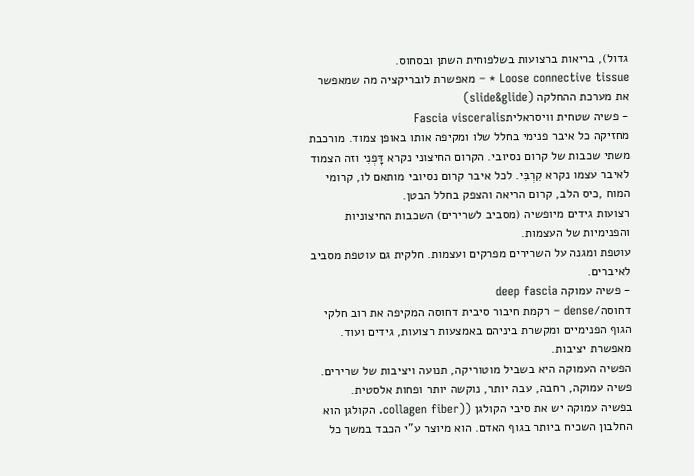גדול), בריאות ברצועות בשלפוחית השתן ובסחוס.
Loose connective tissue * – מאפשרת לובריקציה מה שמאפשר את מערכת ההחלקה (slide&glide)
- פשיה שטחית וויסראליתFascia visceralis
מחזיקה כל איבר פנימי בחלל שלו ומקיפה אותו באופן צמוד. מורכבת משתי שכבות של קרום נסיובי. הקרום החיצוני נקרא דָּפְנִי וזה הצמוד לאיבר עצמו נקרא קִרְבִּי. לכל איבר קרום נסיובי מותאם לו, קרומי המוח ,כיס הלב, קרום הריאה והצפק בחלל הבטן.
רצועות גידים מיופשיה (מסביב לשרירים) השכבות החיצוניות והפנימיות של העצמות.
עוטפת ומגנה על השרירים מפרקים ועצמות. חלקית גם עוטפת מסביב לאיברים.
- פשיה עמוקה deep fascia
דחוסה/dense – רקמת חיבור סיבית דחוסה המקיפה את רוב חלקי הגוף הפנימיים ומקשרת ביניהם באמצעות רצועות, גידים ועוד. מאפשרת יציבות.
הפשיה העמוקה היא בשביל מוטוריקה, תנועה ויציבות של שרירים.
פשיה עמוקה, רחבה, עבה יותר, נוקשה יותר ופחות אלסטית.
בפשיה עמוקה יש את סיבי הקולגן ((collagen fiber. הקולגן הוא החלבון השכיח ביותר בגוף האדם. הוא מיוצר ע"י הכבד במשך כל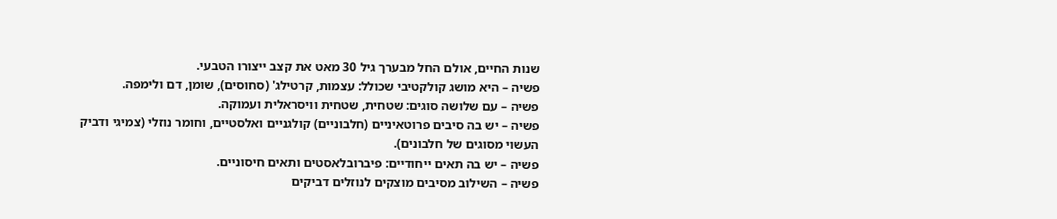שנות החיים, אולם החל מבערך גיל 30 מאט את קצב ייצורו הטבעי.
פשיה – היא מושג קולקטיבי שכולל: עצמות, קרטילג' (סחוסים), שומן, דם ולימפה.
פשיה – עם שלושה סוגים: שטחית, שטחית וויסראלית ועמוקה.
פשיה – יש בה סיבים פרוטאיניים (חלבוניים) קולגניים ואלסטיים, וחומר נוזלי (צמיגי ודביק
העשוי מסוגים של חלבונים).
פשיה – יש בה תאים ייחודיים: פיברובלאסטים ותאים חיסוניים.
פשיה – השילוב מסיבים מוצקים לנוזלים דביקים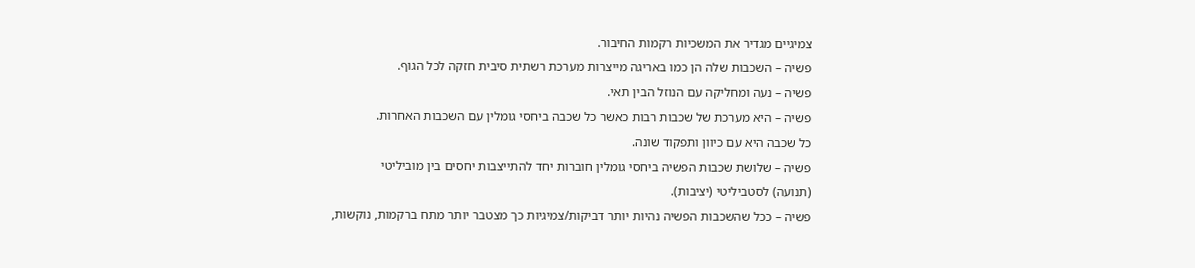צמיגיים מגדיר את המשכיות רקמות החיבור.
פשיה – השכבות שלה הן כמו באריגה מייצרות מערכת רשתית סיבית חזקה לכל הגוף.
פשיה – נעה ומחליקה עם הנוזל הבין תאי.
פשיה – היא מערכת של שכבות רבות כאשר כל שכבה ביחסי גומלין עם השכבות האחרות.
כל שכבה היא עם כיוון ותפקוד שונה.
פשיה – שלושת שכבות הפשיה ביחסי גומלין חוברות יחד להתייצבות יחסים בין מוביליטי
(תנועה) לסטביליטי (יציבות).
פשיה – ככל שהשכבות הפשיה נהיות יותר דביקות/צמיגיות כך מצטבר יותר מתח ברקמות, נוקשות,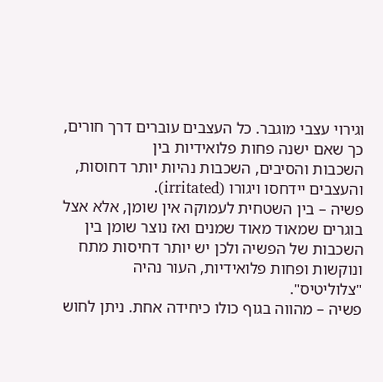וגירוי עצבי מוגבר. כל העצבים עוברים דרך חורים, כך שאם ישנה פחות פלואידיות בין
השכבות והסיבים, השכבות נהיות יותר דחוסות, והעצבים יידחסו ויגורו (irritated).
פשיה – בין השטחית לעמוקה אין שומן, אלא אצל בוגרים שמאוד מאוד שמנים ואז נוצר שומן בין
השכבות של הפשיה ולכן יש יותר דחיסות מתח ונוקשות ופחות פלואידיות, העור נהיה "צלוליטיס".
פשיה – מהווה בגוף כולו כיחידה אחת. ניתן לחוש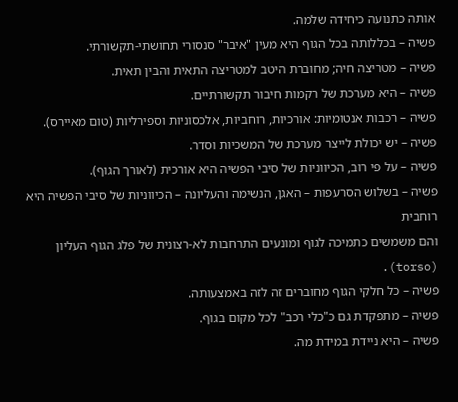אותה כתנועה כיחידה שלמה.
פשיה – בכללותה בכל הגוף היא מעין "איבר" סנסורי תחושתי-תקשורתי.
פשיה – מטריצה חיה; מחוברת היטב למטריצה התאית והבין תאית.
פשיה – היא מערכת של רקמות חיבור תקשורתיים.
פשיה – רכבות אנטומיות: אורכיות, רוחביות, אלכסוניות וספירליות (טום מאיירס).
פשיה – יש יכולת לייצר מערכת של המשכיות וסדר.
פשיה – על פי רוב, הכיווניות של סיבי הפשיה היא אורכית (לאורך הגוף).
פשיה – בשלוש הסרעפות – האגן, הנשימה והעליונה – הכיווניות של סיבי הפשיה היא רוחבית
והם משמשים כתמיכה לגוף ומונעים התרחבות לא-רצונית של פלג הגוף העליון (torso).
פשיה – כל חלקי הגוף מחוברים זה לזה באמצעותה.
פשיה – מתפקדת גם כ"כלי רכב" לכל מקום בגוף.
פשיה – היא ניידת במידת מה.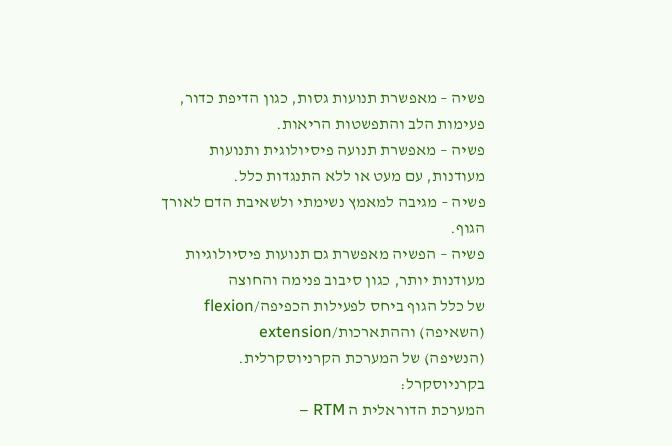פשיה – מאפשרת תנועות גסות, כגון הדיפת כדור, פעימות הלב והתפשטות הריאות.
פשיה – מאפשרת תנועה פיסיולוגית ותנועות מעודנות, עם מעט או ללא התנגדות כלל.
פשיה – מגיבה למאמץ נשימתי ולשאיבת הדם לאורך הגוף.
פשיה – הפשיה מאפשרת גם תנועות פיסיולוגיות מעודנות יותר, כגון סיבוב פנימה והחוצה
של כלל הגוף ביחס לפעילות הכפיפה/flexion (השאיפה) וההתארכות/extension
(הנשיפה) של המערכת הקרניוסקרלית.
בקרניוסקרל:
המערכת הדוראלית ה RTM –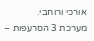אורכי ורוחבי.
מערכת 3 הסרעפות –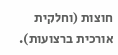חוצות (וחלקית אורכית ברצועות).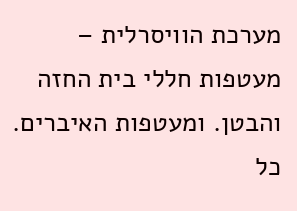מערכת הוויסרלית – מעטפות חללי בית החזה והבטן. ומעטפות האיברים.
כל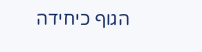הגוף כיחידה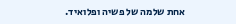אחת שלמה של פשיה ופלואיד.